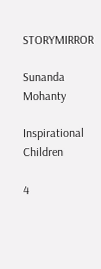STORYMIRROR

Sunanda Mohanty

Inspirational Children

4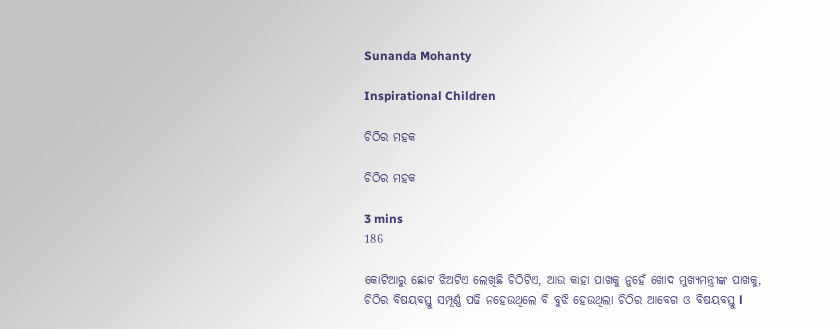Sunanda Mohanty

Inspirational Children

ଚିଠିର ମହକ

ଚିଠିର ମହକ

3 mins
186

କୋଟିଆରୁ ଛୋଟ ଝିଅଟିଏ ଲେଖିଛି ଚିଠିଟିଏ, ଆଉ କାହା ପାଖକୁ ନୁହେଁ ଖୋଦ ମୁଖ୍ୟମନ୍ତ୍ରୀଙ୍କ ପାଖକୁ, ଚିଠିର ବିଷୟବସ୍ତୁ ସମ୍ପୂର୍ଣ୍ଣ ପଢି ନହେଉଥିଲେ ବି ବୁଝି ହେଉଥିଲା ଚିଠିର ଆବେଗ ଓ ବିଷୟବସ୍ତୁ l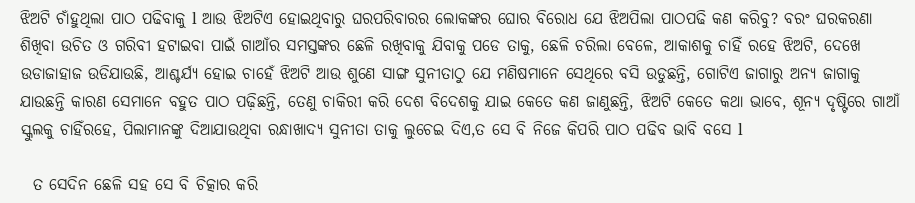ଝିଅଟି ଚାଁହୁଥିଲା ପାଠ ପଢିବାକୁ l ଆଉ ଝିଅଟିଏ ହୋଇଥିବାରୁ ଘରପରିବାରର ଲୋକଙ୍କର ଘୋର ବିରୋଧ ଯେ ଝିଅପିଲା ପାଠପଢି କଣ କରିବୁ? ବରଂ ଘରକରଣା ଶିଖିବା ଉଚିତ ଓ ଗରିବୀ ହଟାଇବା ପାଇଁ ଗାଆଁର ସମସ୍ତଙ୍କର ଛେଳି ରଖିବାକୁ ଯିବାକୁ ପଡେ ତାକୁ, ଛେଳି ଚରିଲା ବେଳେ, ଆକାଶକୁ ଚାହିଁ ରହେ ଝିଅଟି, ଦେଖେ ଉଡାଜାହାଜ ଉଡିଯାଉଛି, ଆଶ୍ଚର୍ଯ୍ୟ ହୋଇ ଚାହେଁ ଝିଅଟି ଆଉ ଶୁଣେ ସାଙ୍ଗ ସୁନୀତାଠୁ ଯେ ମଣିଷମାନେ ସେଥିରେ ବସି ଉଡୁଛନ୍ତି, ଗୋଟିଏ ଜାଗାରୁ ଅନ୍ୟ ଜାଗାକୁ ଯାଉଛନ୍ତି କାରଣ ସେମାନେ ବହୁତ ପାଠ ପଢ଼ିଛନ୍ତି, ତେଣୁ ଚାକିରୀ କରି ଦେଶ ବିଦେଶକୁ ଯାଇ କେତେ କଣ ଜାଣୁଛନ୍ତି, ଝିଅଟି କେତେ କଥା ଭାବେ, ଶୂନ୍ୟ ଦୃଷ୍ଟିରେ ଗାଆଁ ସ୍କୁଲକୁ ଚାହିଁରହେ, ପିଲାମାନଙ୍କୁ ଦିଆଯାଉଥିବା ରନ୍ଧାଖାଦ୍ୟ ସୁନୀତା ତାକୁ ଲୁଚେଇ ଦିଏ,ତ ସେ ବି ନିଜେ କିପରି ପାଠ ପଢିବ ଭାବି ବସେ l

  ତ ସେଦିନ ଛେଳି ସହ ସେ ବି ଚିତ୍କାର କରି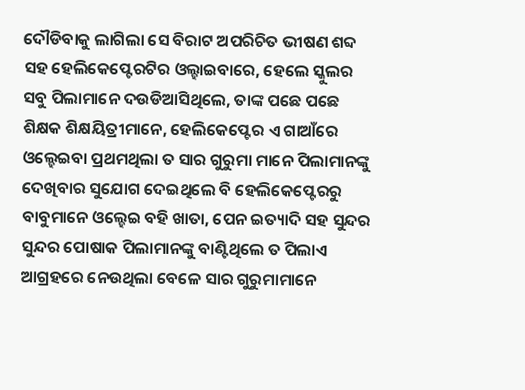ଦୌଡିବାକୁ ଲାଗିଲା ସେ ବିରାଟ ଅପରିଚିତ ଭୀଷଣ ଶବ୍ଦ ସହ ହେଲିକେପ୍ଟେରଟିର ଓଲ୍ହାଇବାରେ, ହେଲେ ସ୍କୁଲର ସବୁ ପିଲାମାନେ ଦଉଡିଆସିଥିଲେ, ତାଙ୍କ ପଛେ ପଛେ ଶିକ୍ଷକ ଶିକ୍ଷୟିତ୍ରୀମାନେ, ହେଲିକେପ୍ଟେର ଏ ଗାଆଁରେ ଓଲ୍ହେଇବା ପ୍ରଥମଥିଲା ତ ସାର ଗୁରୁମା ମାନେ ପିଲାମାନଙ୍କୁ ଦେଖିବାର ସୁଯୋଗ ଦେଇଥିଲେ ବି ହେଲିକେପ୍ଟେରରୁ ବାବୁମାନେ ଓଲ୍ହେଇ ବହି ଖାତା, ପେନ ଇତ୍ୟାଦି ସହ ସୁନ୍ଦର ସୁନ୍ଦର ପୋଷାକ ପିଲାମାନଙ୍କୁ ବାଣ୍ଟିଥିଲେ ତ ପିଲାଏ ଆଗ୍ରହରେ ନେଉଥିଲା ବେଳେ ସାର ଗୁରୁମାମାନେ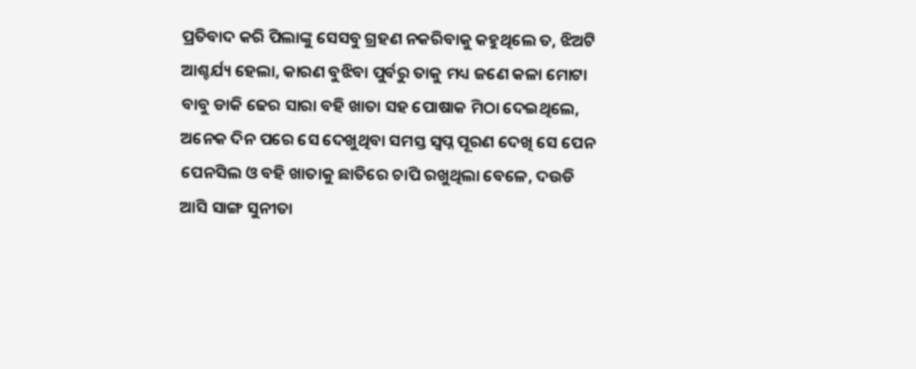ପ୍ରତିବାଦ କରି ପିଲାଙ୍କୁ ସେସବୁ ଗ୍ରହଣ ନକରିବାକୁ କହୁଥିଲେ ତ, ଝିଅଟି ଆଶ୍ଚର୍ଯ୍ୟ ହେଲା, କାରଣ ବୁଝିବା ପୁର୍ବରୁ ତାକୁ ମଧ୍ୟ ଜଣେ କଳା ମୋଟା ବାବୁ ଡାକି ଢେର ସାରା ବହି ଖାତା ସହ ପୋଷାକ ମିଠା ଦେଇଥିଲେ, ଅନେକ ଦିନ ପରେ ସେ ଦେଖୁଥିବା ସମସ୍ତ ସ୍ୱପ୍ନ ପୂରଣ ଦେଖି ସେ ପେନ ପେନସିଲ ଓ ବହି ଖାତାକୁ ଛାତିରେ ଚାପି ରଖୁଥିଲା ବେଳେ, ଦଉଡି ଆସି ସାଙ୍ଗ ସୁନୀତା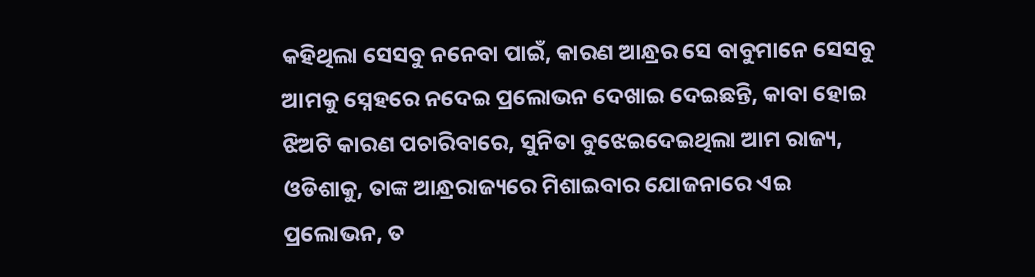କହିଥିଲା ସେସବୁ ନନେବା ପାଇଁ, କାରଣ ଆନ୍ଧ୍ରର ସେ ବାବୁମାନେ ସେସବୁ ଆମକୁ ସ୍ନେହରେ ନଦେଇ ପ୍ରଲୋଭନ ଦେଖାଇ ଦେଇଛନ୍ତି, କାବା ହୋଇ ଝିଅଟି କାରଣ ପଚାରିବାରେ, ସୁନିତା ବୁଝେଇଦେଇଥିଲା ଆମ ରାଜ୍ୟ, ଓଡିଶାକୁ, ତାଙ୍କ ଆନ୍ଧ୍ରରାଜ୍ୟରେ ମିଶାଇବାର ଯୋଜନାରେ ଏଇ ପ୍ରଲୋଭନ, ତ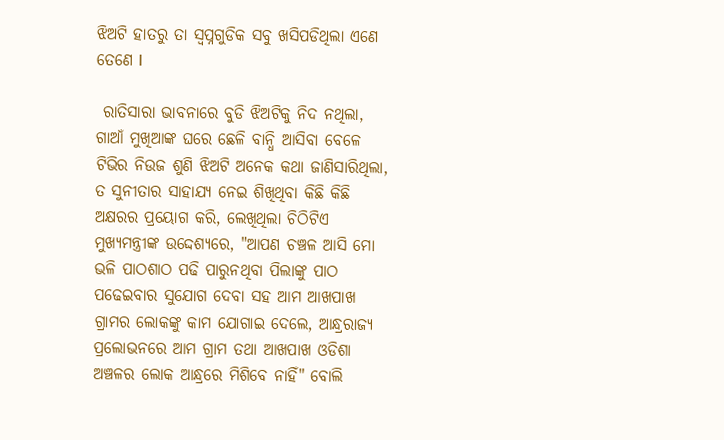ଝିଅଟି ହାତରୁ ତା ସ୍ୱପ୍ନଗୁଡିକ ସବୁ ଖସିପଡିଥିଲା ଏଣେ ତେଣେ l

 ରାତିସାରା ଭାବନାରେ ବୁଡି ଝିଅଟିକୁ ନିଦ ନଥିଲା, ଗାଆଁ ମୁଖିଆଙ୍କ ଘରେ ଛେଳି ବାନ୍ଧି ଆସିବା ବେଳେ ଟିଭିର ନିଉଜ ଶୁଣି ଝିଅଟି ଅନେକ କଥା ଜାଣିସାରିଥିଲା, ତ ସୁନୀତାର ସାହାଯ୍ୟ ନେଇ ଶିଖିଥିବା କିଛି କିଛି ଅକ୍ଷରର ପ୍ରୟୋଗ କରି, ଲେଖିଥିଲା ଚିଠିଟିଏ ମୁଖ୍ୟମନ୍ତ୍ରୀଙ୍କ ଉଦ୍ଦେଶ୍ୟରେ, "ଆପଣ ଚଞ୍ଚଳ ଆସି ମୋ ଭଳି ପାଠଶାଠ ପଢି ପାରୁନଥିବା ପିଲାଙ୍କୁ ପାଠ ପଢେଇବାର ସୁଯୋଗ ଦେବା ସହ ଆମ ଆଖପାଖ ଗ୍ରାମର ଲୋକଙ୍କୁ କାମ ଯୋଗାଇ ଦେଲେ, ଆନ୍ଧ୍ରରାଜ୍ୟ ପ୍ରଲୋଭନରେ ଆମ ଗ୍ରାମ ତଥା ଆଖପାଖ ଓଡିଶା ଅଞ୍ଚଳର ଲୋକ ଆନ୍ଧ୍ରରେ ମିଶିବେ ନାହିଁ" ବୋଲି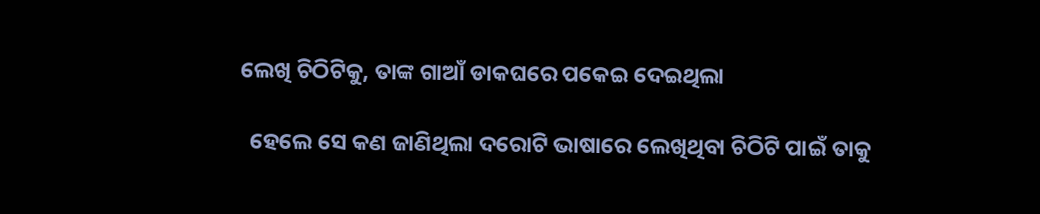ଲେଖି ଚିଠିଟିକୁ, ତାଙ୍କ ଗାଆଁ ଡାକଘରେ ପକେଇ ଦେଇଥିଲା

  ହେଲେ ସେ କଣ ଜାଣିଥିଲା ଦରୋଟି ଭାଷାରେ ଲେଖିଥିବା ଚିଠିଟି ପାଇଁ ତାକୁ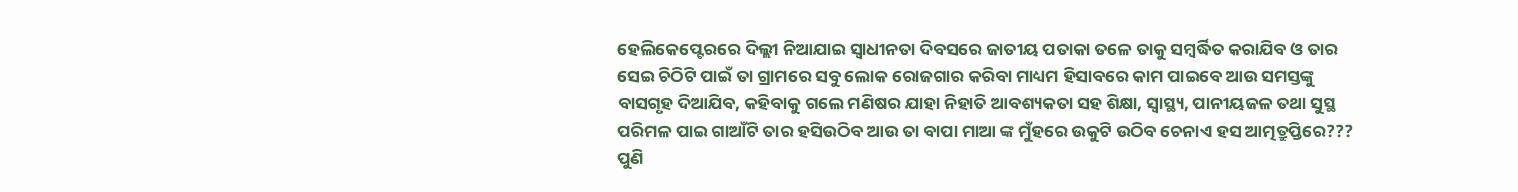ହେଲିକେପ୍ଟେରରେ ଦିଲ୍ଲୀ ନିଆଯାଇ ସ୍ୱାଧୀନତା ଦିବସରେ ଜାତୀୟ ପତାକା ତଳେ ତାକୁ ସମ୍ବର୍ଦ୍ଧିତ କରାଯିବ ଓ ତାର ସେଇ ଚିଠିଟି ପାଇଁ ତା ଗ୍ରାମରେ ସବୁ ଲୋକ ରୋଜଗାର କରିବା ମାଧ୍ୟମ ହିସାବରେ କାମ ପାଇବେ ଆଉ ସମସ୍ତଙ୍କୁ ବାସଗୃହ ଦିଆଯିବ, କହିବାକୁ ଗଲେ ମଣିଷର ଯାହା ନିହାତି ଆବଶ୍ୟକତା ସହ ଶିକ୍ଷା, ସ୍ୱାସ୍ଥ୍ୟ, ପାନୀୟଜଳ ତଥା ସୁସ୍ଥ ପରିମଳ ପାଇ ଗାଆଁଟି ତାର ହସିଉଠିବ ଆଉ ତା ବାପା ମାଆ ଙ୍କ ମୁଁହରେ ଉକୁଟି ଉଠିବ ଚେନାଏ ହସ ଆତ୍ମତ୍ରୁପ୍ତିରେ??? ପୁଣି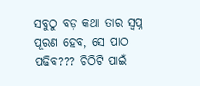ସବୁଠୁ ବଡ଼ କଥା ତାର ସ୍ୱପ୍ନ ପୂରଣ ହେବ, ସେ ପାଠ ପଢିବ??? ଚିଠିଟି ପାଇଁ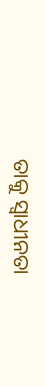ତାକୁ ସ୍ୱାଧୀନତା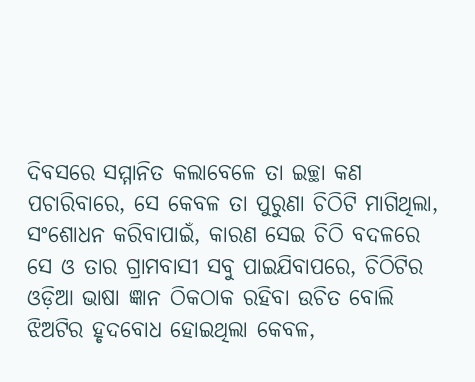ଦିବସରେ ସମ୍ମାନିତ କଲାବେଳେ ତା ଇଚ୍ଛା କଣ ପଚାରିବାରେ, ସେ କେବଳ ତା ପୁରୁଣା ଚିଠିଟି ମାଗିଥିଲା, ସଂଶୋଧନ କରିବାପାଇଁ, କାରଣ ସେଇ ଚିଠି ବଦଳରେ ସେ ଓ ତାର ଗ୍ରାମବାସୀ ସବୁ ପାଇଯିବାପରେ, ଚିଠିଟିର ଓଡ଼ିଆ ଭାଷା ଜ୍ଞାନ ଠିକଠାକ ରହିବା ଉଚିତ ବୋଲି ଝିଅଟିର ହୃଦବୋଧ ହୋଇଥିଲା କେବଳ,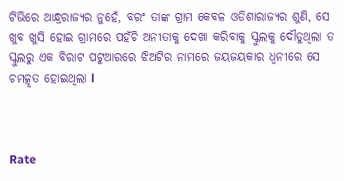ଟିଭିରେ ଆନ୍ଧ୍ରରାଜ୍ୟର ନୁହେଁ, ବରଂ ତାଙ୍କ ଗ୍ରାମ କେବଳ ଓଡିଶାରାଜ୍ୟର ଶୁଣି, ସେ ଖୁବ ଖୁସି ହୋଇ ଗ୍ରାମରେ ପହଁଚି ଅନୀତାକୁ ଦେଖା କରିବାକୁ ସ୍କୁଲକୁ ଦୌଡୁଥିଲା ତ ସ୍କୁଲରୁ ଏକ ବିରାଟ ପଟୁଆରରେ ଝିଅଟିର ନାମରେ ଜୟଜୟକାର ଧ୍ୱନୀରେ ସେ ଚମତ୍କୃତ ହୋଇଥିଲା l



Rate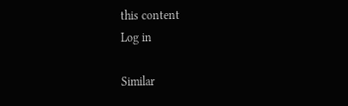this content
Log in

Similar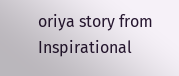oriya story from Inspirational